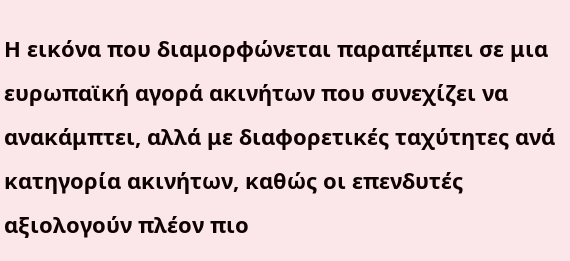Η εικόνα που διαμορφώνεται παραπέμπει σε μια ευρωπαϊκή αγορά ακινήτων που συνεχίζει να ανακάμπτει, αλλά με διαφορετικές ταχύτητες ανά κατηγορία ακινήτων, καθώς οι επενδυτές αξιολογούν πλέον πιο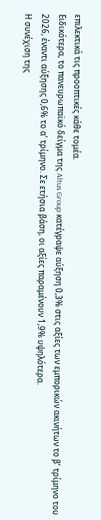επιλεκτικά τις προοπτικές κάθε τομέα.
Ειδικότερα, το πανευρωπαϊκό δείγμα της Altus Group κατέγραψε αύξηση 0,3% στις αξίες των εμπορικών ακινήτων το β’ τρίμηνο του 2026, έναντι αύξησης 0,6% το α’ τρίμηνο. Σε ετήσια βάση, οι αξίες παραμένουν 1,9% υψηλότερα.
Η συνέχιση της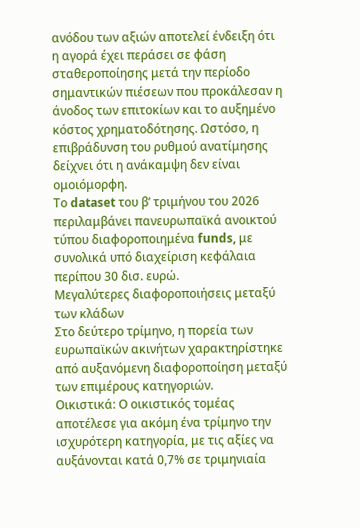ανόδου των αξιών αποτελεί ένδειξη ότι η αγορά έχει περάσει σε φάση σταθεροποίησης μετά την περίοδο σημαντικών πιέσεων που προκάλεσαν η άνοδος των επιτοκίων και το αυξημένο κόστος χρηματοδότησης. Ωστόσο, η επιβράδυνση του ρυθμού ανατίμησης δείχνει ότι η ανάκαμψη δεν είναι ομοιόμορφη.
Το dataset του β’ τριμήνου του 2026 περιλαμβάνει πανευρωπαϊκά ανοικτού τύπου διαφοροποιημένα funds, με συνολικά υπό διαχείριση κεφάλαια περίπου 30 δισ. ευρώ.
Μεγαλύτερες διαφοροποιήσεις μεταξύ των κλάδων
Στο δεύτερο τρίμηνο, η πορεία των ευρωπαϊκών ακινήτων χαρακτηρίστηκε από αυξανόμενη διαφοροποίηση μεταξύ των επιμέρους κατηγοριών.
Οικιστικά: Ο οικιστικός τομέας αποτέλεσε για ακόμη ένα τρίμηνο την ισχυρότερη κατηγορία, με τις αξίες να αυξάνονται κατά 0,7% σε τριμηνιαία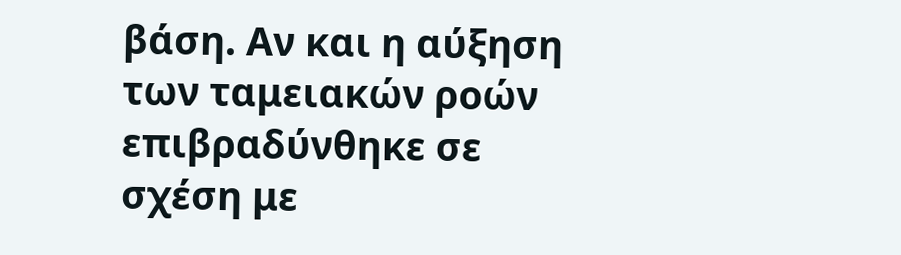βάση. Αν και η αύξηση των ταμειακών ροών επιβραδύνθηκε σε σχέση με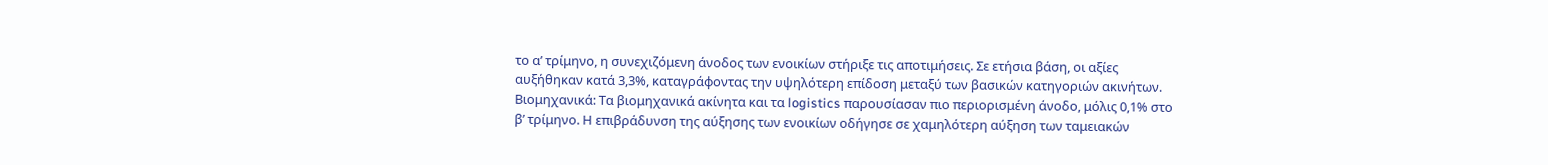το α’ τρίμηνο, η συνεχιζόμενη άνοδος των ενοικίων στήριξε τις αποτιμήσεις. Σε ετήσια βάση, οι αξίες αυξήθηκαν κατά 3,3%, καταγράφοντας την υψηλότερη επίδοση μεταξύ των βασικών κατηγοριών ακινήτων.
Βιομηχανικά: Τα βιομηχανικά ακίνητα και τα logistics παρουσίασαν πιο περιορισμένη άνοδο, μόλις 0,1% στο β’ τρίμηνο. Η επιβράδυνση της αύξησης των ενοικίων οδήγησε σε χαμηλότερη αύξηση των ταμειακών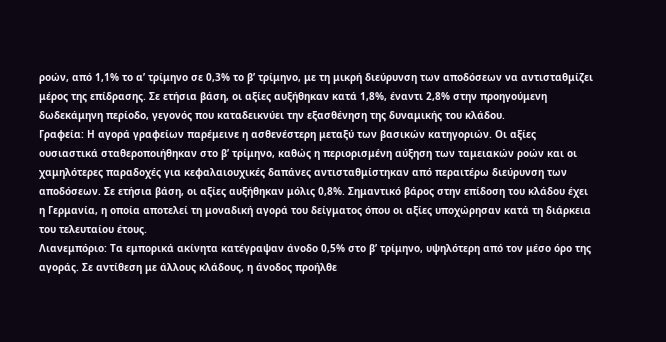ροών, από 1,1% το α’ τρίμηνο σε 0,3% το β’ τρίμηνο, με τη μικρή διεύρυνση των αποδόσεων να αντισταθμίζει μέρος της επίδρασης. Σε ετήσια βάση, οι αξίες αυξήθηκαν κατά 1,8%, έναντι 2,8% στην προηγούμενη δωδεκάμηνη περίοδο, γεγονός που καταδεικνύει την εξασθένηση της δυναμικής του κλάδου.
Γραφεία: Η αγορά γραφείων παρέμεινε η ασθενέστερη μεταξύ των βασικών κατηγοριών. Οι αξίες ουσιαστικά σταθεροποιήθηκαν στο β’ τρίμηνο, καθώς η περιορισμένη αύξηση των ταμειακών ροών και οι χαμηλότερες παραδοχές για κεφαλαιουχικές δαπάνες αντισταθμίστηκαν από περαιτέρω διεύρυνση των αποδόσεων. Σε ετήσια βάση, οι αξίες αυξήθηκαν μόλις 0,8%. Σημαντικό βάρος στην επίδοση του κλάδου έχει η Γερμανία, η οποία αποτελεί τη μοναδική αγορά του δείγματος όπου οι αξίες υποχώρησαν κατά τη διάρκεια του τελευταίου έτους.
Λιανεμπόριο: Τα εμπορικά ακίνητα κατέγραψαν άνοδο 0,5% στο β’ τρίμηνο, υψηλότερη από τον μέσο όρο της αγοράς. Σε αντίθεση με άλλους κλάδους, η άνοδος προήλθε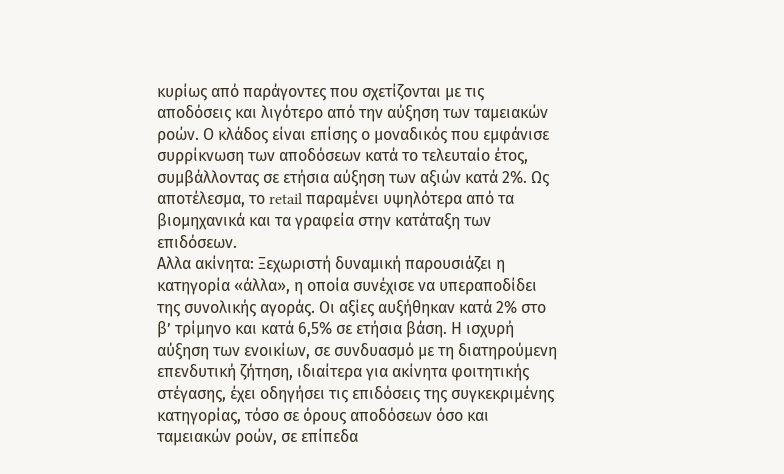κυρίως από παράγοντες που σχετίζονται με τις αποδόσεις και λιγότερο από την αύξηση των ταμειακών ροών. Ο κλάδος είναι επίσης ο μοναδικός που εμφάνισε συρρίκνωση των αποδόσεων κατά το τελευταίο έτος, συμβάλλοντας σε ετήσια αύξηση των αξιών κατά 2%. Ως αποτέλεσμα, το retail παραμένει υψηλότερα από τα βιομηχανικά και τα γραφεία στην κατάταξη των επιδόσεων.
Αλλα ακίνητα: Ξεχωριστή δυναμική παρουσιάζει η κατηγορία «άλλα», η οποία συνέχισε να υπεραποδίδει της συνολικής αγοράς. Οι αξίες αυξήθηκαν κατά 2% στο β’ τρίμηνο και κατά 6,5% σε ετήσια βάση. Η ισχυρή αύξηση των ενοικίων, σε συνδυασμό με τη διατηρούμενη επενδυτική ζήτηση, ιδιαίτερα για ακίνητα φοιτητικής στέγασης, έχει οδηγήσει τις επιδόσεις της συγκεκριμένης κατηγορίας, τόσο σε όρους αποδόσεων όσο και ταμειακών ροών, σε επίπεδα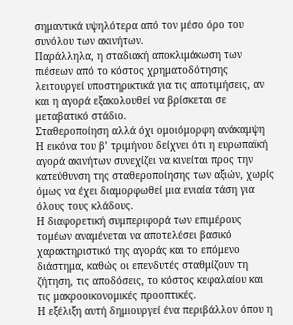σημαντικά υψηλότερα από τον μέσο όρο του συνόλου των ακινήτων.
Παράλληλα, η σταδιακή αποκλιμάκωση των πιέσεων από το κόστος χρηματοδότησης λειτουργεί υποστηρικτικά για τις αποτιμήσεις, αν και η αγορά εξακολουθεί να βρίσκεται σε μεταβατικό στάδιο.
Σταθεροποίηση αλλά όχι ομοιόμορφη ανάκαμψη
Η εικόνα του β’ τριμήνου δείχνει ότι η ευρωπαϊκή αγορά ακινήτων συνεχίζει να κινείται προς την κατεύθυνση της σταθεροποίησης των αξιών, χωρίς όμως να έχει διαμορφωθεί μια ενιαία τάση για όλους τους κλάδους.
Η διαφορετική συμπεριφορά των επιμέρους τομέων αναμένεται να αποτελέσει βασικό χαρακτηριστικό της αγοράς και το επόμενο διάστημα, καθώς οι επενδυτές σταθμίζουν τη ζήτηση, τις αποδόσεις, το κόστος κεφαλαίου και τις μακροοικονομικές προοπτικές.
Η εξέλιξη αυτή δημιουργεί ένα περιβάλλον όπου η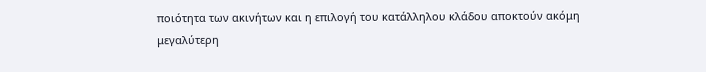ποιότητα των ακινήτων και η επιλογή του κατάλληλου κλάδου αποκτούν ακόμη μεγαλύτερη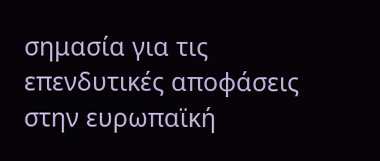σημασία για τις επενδυτικές αποφάσεις στην ευρωπαϊκή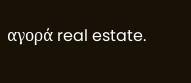αγορά real estate.